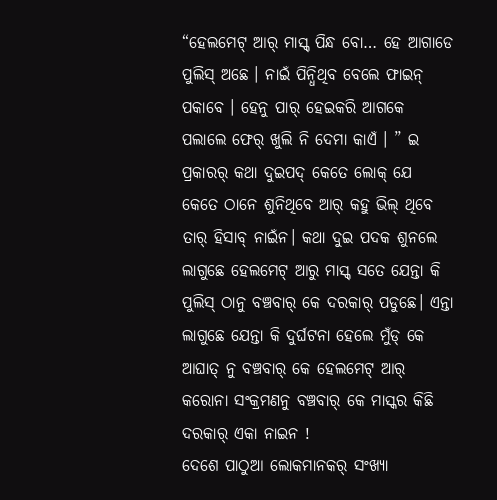“ହେଲମେଟ୍ ଆର୍ ମାସ୍କ୍ ପିନ୍ଧ ବୋ… ହେ ଆଗାଡେ ପୁଲିସ୍ ଅଛେ । ନାଇଁ ପିନ୍ଧିଥିବ ବେଲେ ଫାଇନ୍ ପକାବେ । ହେନୁ ପାର୍ ହେଇକରି ଆଗକେ ପଲାଲେ ଫେର୍ ଖୁଲି ନି ଦେମା କାଏଁ । ” ଇ ପ୍ରକାରର୍ କଥା ଦୁଇପଦ୍ କେତେ ଲୋକ୍ ଯେ କେତେ ଠାନେ ଶୁନିଥିବେ ଆର୍ କହୁ ଭିଲ୍ ଥିବେ ତାର୍ ହିସାବ୍ ନାଇଁନ। କଥା ଦୁଇ ପଦକ ଶୁନଲେ ଲାଗୁଛେ ହେଲମେଟ୍ ଆରୁ ମାସ୍କ୍ ସତେ ଯେନ୍ତା କି ପୁଲିସ୍ ଠାନୁ ବଞ୍ଚବାର୍ କେ ଦରକାର୍ ପଡୁଛେ। ଏନ୍ତା ଲାଗୁଛେ ଯେନ୍ତା କି ଦୁର୍ଘଟନା ହେଲେ ମୁଁଡ୍ କେ ଆଘାତ୍ ନୁ ବଞ୍ଚବାର୍ କେ ହେଲମେଟ୍ ଆର୍ କରୋନା ସଂକ୍ରମଣନୁ ବଞ୍ଚବାର୍ କେ ମାସ୍କର କିଛି ଦରକାର୍ ଏକା ନାଇନ !
ଦେଶେ ପାଠୁଆ ଲୋକମାନକର୍ ସଂଖ୍ୟା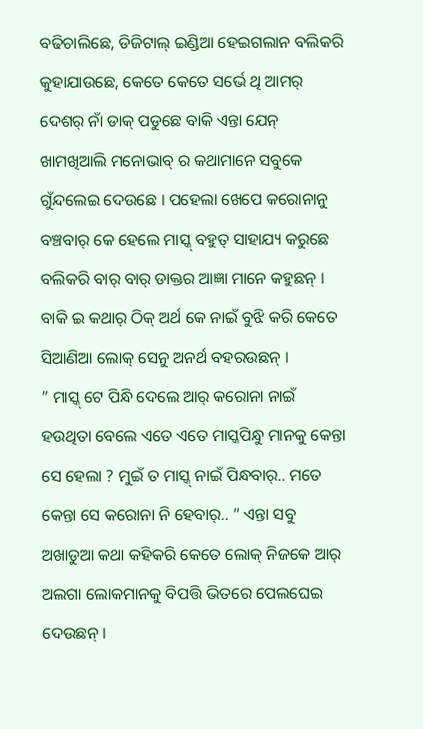ବଢିଚାଲିଛେ, ଡିଜିଟାଲ୍ ଇଣ୍ଡିଆ ହେଇଗଲାନ ବଲିକରି କୁହାଯାଉଛେ, କେତେ କେତେ ସର୍ଭେ ଥି ଆମର୍ ଦେଶର୍ ନାଁ ଡାକ୍ ପଡୁଛେ ବାକି ଏନ୍ତା ଯେନ୍ ଖାମଖିଆଲି ମନୋଭାବ୍ ର କଥାମାନେ ସବୁକେ ଗୁଁନ୍ଦଲେଇ ଦେଉଛେ । ପହେଲା ଖେପେ କରୋନାନୁ ବଞ୍ଚବାର୍ କେ ହେଲେ ମାସ୍କ୍ ବହୁତ୍ ସାହାଯ୍ୟ କରୁଛେ ବଲିକରି ବାର୍ ବାର୍ ଡାକ୍ତର ଆଜ୍ଞା ମାନେ କହୁଛନ୍ । ବାକି ଇ କଥାର୍ ଠିକ୍ ଅର୍ଥ କେ ନାଇଁ ବୁଝି କରି କେତେ ସିଆଣିଆ ଲୋକ୍ ସେନୁ ଅନର୍ଥ ବହରଉଛନ୍ ।
” ମାସ୍କ୍ ଟେ ପିନ୍ଧି ଦେଲେ ଆର୍ କରୋନା ନାଇଁ ହଉଥିତା ବେଲେ ଏତେ ଏତେ ମାସ୍କପିନ୍ଧୁ ମାନକୁ କେନ୍ତା ସେ ହେଲା ? ମୁଇଁ ତ ମାସ୍କ୍ ନାଇଁ ପିନ୍ଧବାର୍.. ମତେ କେନ୍ତା ସେ କରୋନା ନି ହେବାର୍.. ” ଏନ୍ତା ସବୁ ଅଖାଡୁଆ କଥା କହିକରି କେତେ ଲୋକ୍ ନିଜକେ ଆର୍ ଅଲଗା ଲୋକମାନକୁ ବିପତ୍ତି ଭିତରେ ପେଲଘେଇ ଦେଉଛନ୍ ।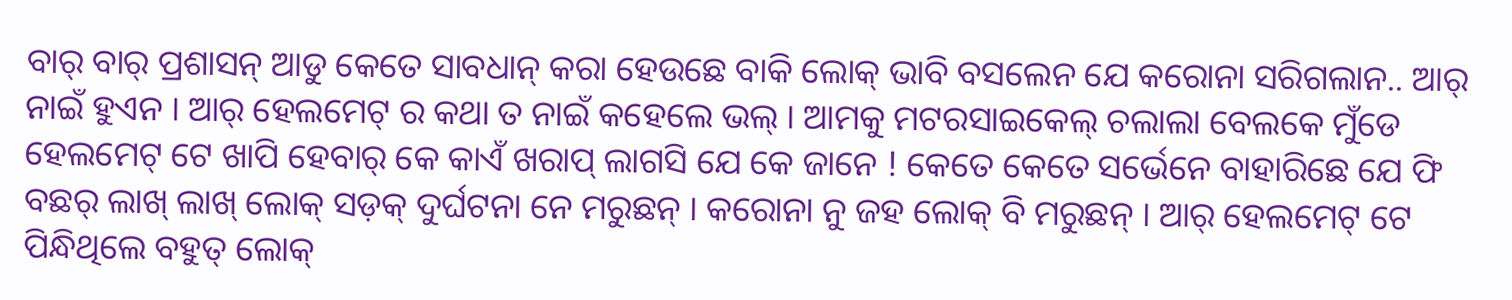ବାର୍ ବାର୍ ପ୍ରଶାସନ୍ ଆଡୁ କେତେ ସାବଧାନ୍ କରା ହେଉଛେ ବାକି ଲୋକ୍ ଭାବି ବସଲେନ ଯେ କରୋନା ସରିଗଲାନ.. ଆର୍ ନାଇଁ ହୁଏନ । ଆର୍ ହେଲମେଟ୍ ର କଥା ତ ନାଇଁ କହେଲେ ଭଲ୍ । ଆମକୁ ମଟରସାଇକେଲ୍ ଚଲାଲା ବେଲକେ ମୁଁଡେ ହେଲମେଟ୍ ଟେ ଖାପି ହେବାର୍ କେ କାଏଁ ଖରାପ୍ ଲାଗସି ଯେ କେ ଜାନେ ! କେତେ କେତେ ସର୍ଭେନେ ବାହାରିଛେ ଯେ ଫି ବଛର୍ ଲାଖ୍ ଲାଖ୍ ଲୋକ୍ ସଡ଼କ୍ ଦୁର୍ଘଟନା ନେ ମରୁଛନ୍ । କରୋନା ନୁ ଜହ ଲୋକ୍ ବି ମରୁଛନ୍ । ଆର୍ ହେଲମେଟ୍ ଟେ ପିନ୍ଧିଥିଲେ ବହୁତ୍ ଲୋକ୍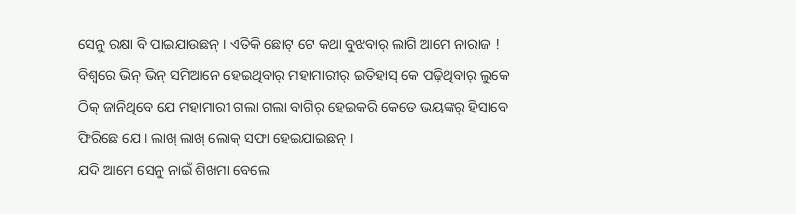ସେନୁ ରକ୍ଷା ବି ପାଇଯାଉଛନ୍ । ଏତିକି ଛୋଟ୍ ଟେ କଥା ବୁଝବାର୍ ଲାଗି ଆମେ ନାରାଜ ! ବିଶ୍ବରେ ଭିନ୍ ଭିନ୍ ସମିଆନେ ହେଇଥିବାର୍ ମହାମାରୀର୍ ଇତିହାସ୍ କେ ପଢ଼ିଥିବାର୍ ଲୁକେ ଠିକ୍ ଜାନିଥିବେ ଯେ ମହାମାରୀ ଗଲା ଗଲା ବାଗିର୍ ହେଇକରି କେତେ ଭୟଙ୍କର୍ ହିସାବେ ଫିରିଛେ ଯେ । ଲାଖ୍ ଲାଖ୍ ଲୋକ୍ ସଫା ହେଇଯାଇଛନ୍ ।
ଯଦି ଆମେ ସେନୁ ନାଇଁ ଶିଖମା ବେଲେ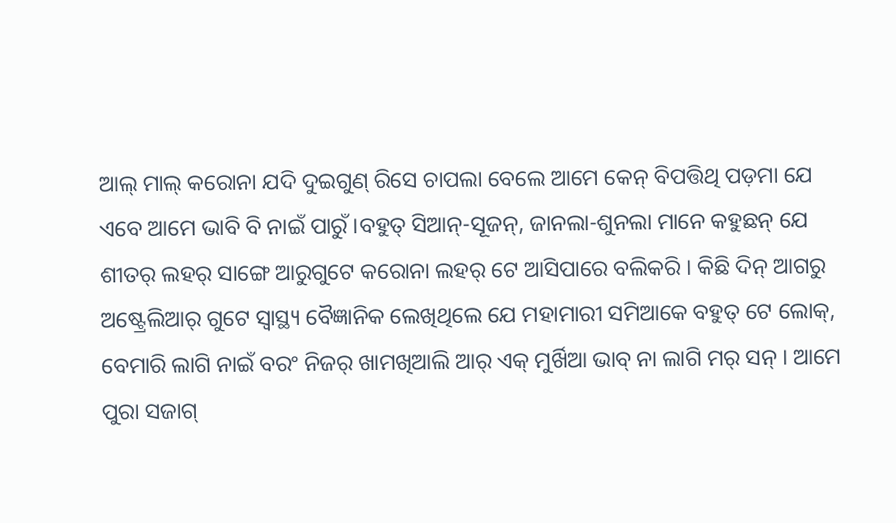ଆଲ୍ ମାଲ୍ କରୋନା ଯଦି ଦୁଇଗୁଣ୍ ରିସେ ଚାପଲା ବେଲେ ଆମେ କେନ୍ ବିପତ୍ତିଥି ପଡ଼ମା ଯେ ଏବେ ଆମେ ଭାବି ବି ନାଇଁ ପାରୁଁ ।ବହୁତ୍ ସିଆନ୍-ସୂଜନ୍, ଜାନଲା-ଶୁନଲା ମାନେ କହୁଛନ୍ ଯେ ଶୀତର୍ ଲହର୍ ସାଙ୍ଗେ ଆରୁଗୁଟେ କରୋନା ଲହର୍ ଟେ ଆସିପାରେ ବଲିକରି । କିଛି ଦିନ୍ ଆଗରୁ ଅଷ୍ଟ୍ରେଲିଆର୍ ଗୁଟେ ସ୍ବାସ୍ଥ୍ୟ ବୈଜ୍ଞାନିକ ଲେଖିଥିଲେ ଯେ ମହାମାରୀ ସମିଆକେ ବହୁତ୍ ଟେ ଲୋକ୍, ବେମାରି ଲାଗି ନାଇଁ ବରଂ ନିଜର୍ ଖାମଖିଆଲି ଆର୍ ଏକ୍ ମୁର୍ଖିଆ ଭାବ୍ ନା ଲାଗି ମର୍ ସନ୍ । ଆମେ ପୁରା ସଜାଗ୍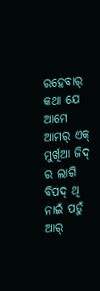ରହେବାର୍ କଥା ଯେ ଆମେ ଆମର୍ ଏକ୍ ମୁର୍ଖିଆ ଜିଦ୍ ର ଲାଗି ବିପଦ୍ ଥି ନାଇଁ ପଡୁଁ ଆର୍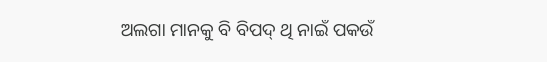ଅଲଗା ମାନକୁ ବି ବିପଦ୍ ଥି ନାଇଁ ପକଉଁ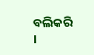ବଲିକରି ।